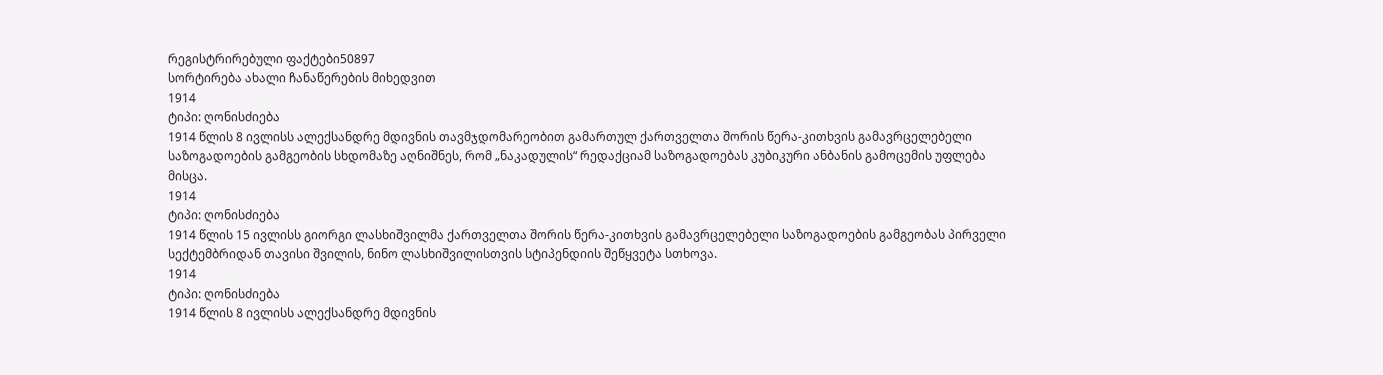რეგისტრირებული ფაქტები50897
სორტირება ახალი ჩანაწერების მიხედვით
1914
ტიპი: ღონისძიება
1914 წლის 8 ივლისს ალექსანდრე მდივნის თავმჯდომარეობით გამართულ ქართველთა შორის წერა-კითხვის გამავრცელებელი საზოგადოების გამგეობის სხდომაზე აღნიშნეს, რომ „ნაკადულის“ რედაქციამ საზოგადოებას კუბიკური ანბანის გამოცემის უფლება მისცა.
1914
ტიპი: ღონისძიება
1914 წლის 15 ივლისს გიორგი ლასხიშვილმა ქართველთა შორის წერა-კითხვის გამავრცელებელი საზოგადოების გამგეობას პირველი სექტემბრიდან თავისი შვილის, ნინო ლასხიშვილისთვის სტიპენდიის შეწყვეტა სთხოვა.
1914
ტიპი: ღონისძიება
1914 წლის 8 ივლისს ალექსანდრე მდივნის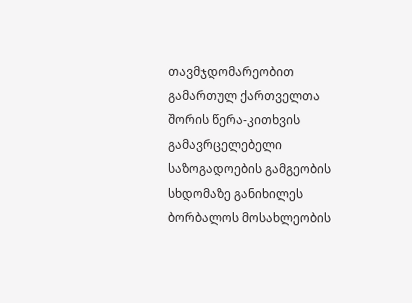თავმჯდომარეობით გამართულ ქართველთა შორის წერა-კითხვის გამავრცელებელი საზოგადოების გამგეობის სხდომაზე განიხილეს ბორბალოს მოსახლეობის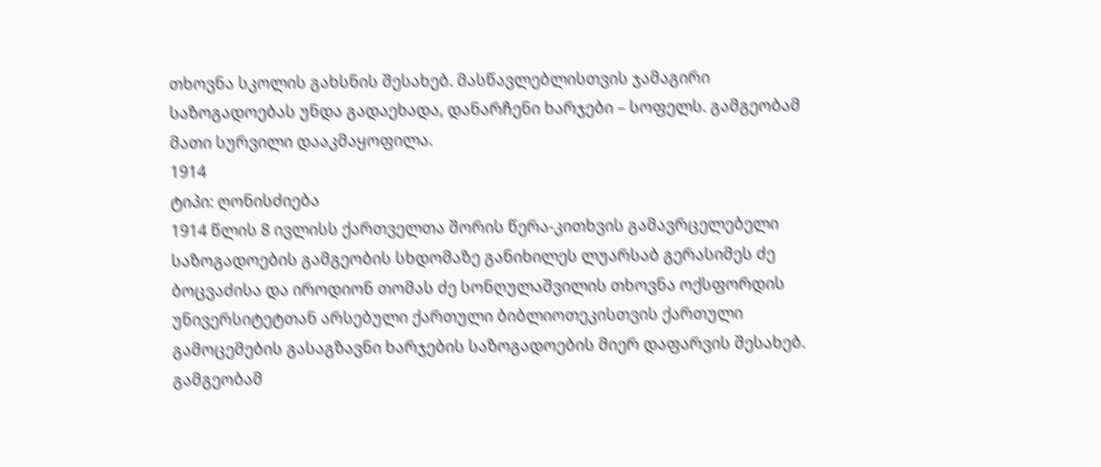თხოვნა სკოლის გახსნის შესახებ. მასწავლებლისთვის ჯამაგირი საზოგადოებას უნდა გადაეხადა, დანარჩენი ხარჯები – სოფელს. გამგეობამ მათი სურვილი დააკმაყოფილა.
1914
ტიპი: ღონისძიება
1914 წლის 8 ივლისს ქართველთა შორის წერა-კითხვის გამავრცელებელი საზოგადოების გამგეობის სხდომაზე განიხილეს ლუარსაბ გერასიმეს ძე ბოცვაძისა და იროდიონ თომას ძე სონღულაშვილის თხოვნა ოქსფორდის უნივერსიტეტთან არსებული ქართული ბიბლიოთეკისთვის ქართული გამოცემების გასაგზავნი ხარჯების საზოგადოების მიერ დაფარვის შესახებ. გამგეობამ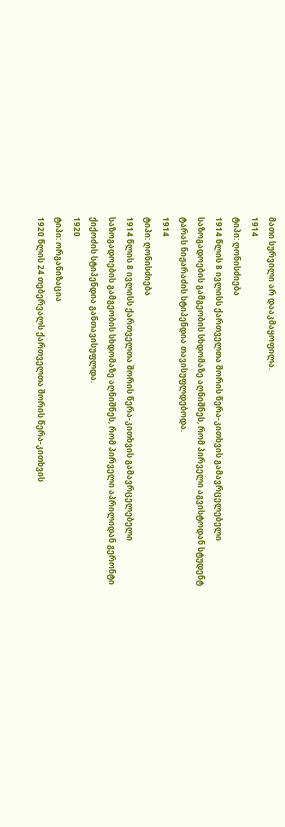მათი სურვილი არ დააკმაყოფილა.
1914
ტიპი: ღონისძიება
1914 წლის 8 ივლისს ქართველთა შორის წერა-კითხვის გამავრცელებელი საზოგადოების გამგეობის სხდომაზე აღნიშნეს, რომ პირველი აგვისტოდან სტუდენტ ტარას ნიჟარაძის სტიპენდია თავისუფლდებოდა.
1914
ტიპი: ღონისძიება
1914 წლის 8 ივლისს ქართველთა შორის წერა-კითხვის გამავრცელებელი საზოგადოების გამგეობის სხდომაზე აღნიშნეს, რომ პირველი აპრილიდან გერონტი ქიქოძის სტიპენდია განთავისუფლდა.
1920
ტიპი: ორგანიზაცია
1920 წლის 24 თებერვალს ქართველთა შორის წერა-კითხვის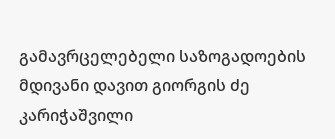გამავრცელებელი საზოგადოების მდივანი დავით გიორგის ძე კარიჭაშვილი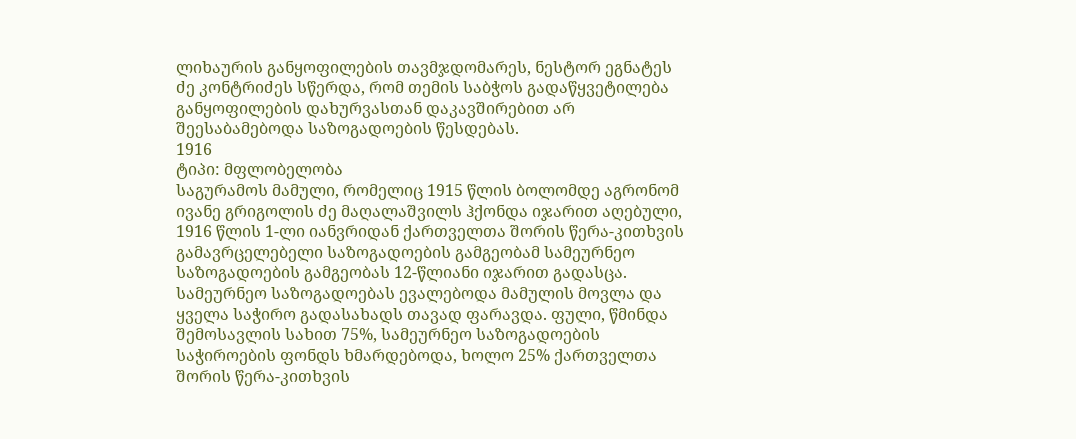ლიხაურის განყოფილების თავმჯდომარეს, ნესტორ ეგნატეს ძე კონტრიძეს სწერდა, რომ თემის საბჭოს გადაწყვეტილება განყოფილების დახურვასთან დაკავშირებით არ შეესაბამებოდა საზოგადოების წესდებას.
1916
ტიპი: მფლობელობა
საგურამოს მამული, რომელიც 1915 წლის ბოლომდე აგრონომ ივანე გრიგოლის ძე მაღალაშვილს ჰქონდა იჯარით აღებული, 1916 წლის 1-ლი იანვრიდან ქართველთა შორის წერა-კითხვის გამავრცელებელი საზოგადოების გამგეობამ სამეურნეო საზოგადოების გამგეობას 12-წლიანი იჯარით გადასცა. სამეურნეო საზოგადოებას ევალებოდა მამულის მოვლა და ყველა საჭირო გადასახადს თავად ფარავდა. ფული, წმინდა შემოსავლის სახით 75%, სამეურნეო საზოგადოების საჭიროების ფონდს ხმარდებოდა, ხოლო 25% ქართველთა შორის წერა-კითხვის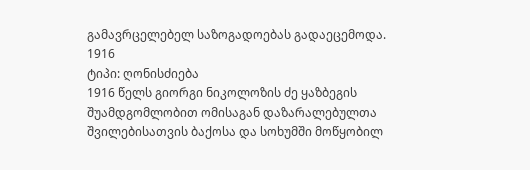გამავრცელებელ საზოგადოებას გადაეცემოდა.
1916
ტიპი: ღონისძიება
1916 წელს გიორგი ნიკოლოზის ძე ყაზბეგის შუამდგომლობით ომისაგან დაზარალებულთა შვილებისათვის ბაქოსა და სოხუმში მოწყობილ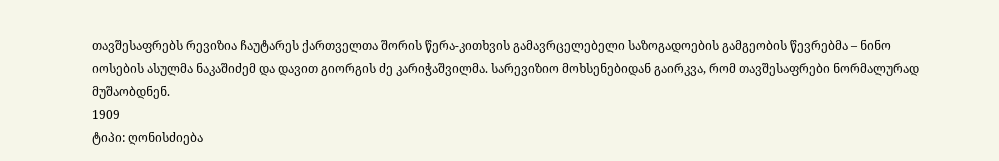თავშესაფრებს რევიზია ჩაუტარეს ქართველთა შორის წერა-კითხვის გამავრცელებელი საზოგადოების გამგეობის წევრებმა – ნინო იოსების ასულმა ნაკაშიძემ და დავით გიორგის ძე კარიჭაშვილმა. სარევიზიო მოხსენებიდან გაირკვა, რომ თავშესაფრები ნორმალურად მუშაობდნენ.
1909
ტიპი: ღონისძიება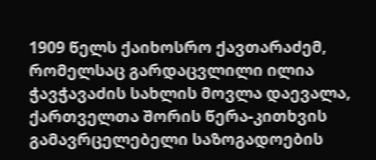1909 წელს ქაიხოსრო ქავთარაძემ, რომელსაც გარდაცვლილი ილია ჭავჭავაძის სახლის მოვლა დაევალა, ქართველთა შორის წერა-კითხვის გამავრცელებელი საზოგადოების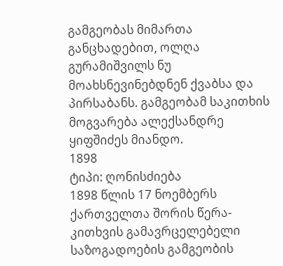გამგეობას მიმართა განცხადებით, ოლღა გურამიშვილს ნუ მოახსნევინებდნენ ქვაბსა და პირსაბანს. გამგეობამ საკითხის მოგვარება ალექსანდრე ყიფშიძეს მიანდო.
1898
ტიპი: ღონისძიება
1898 წლის 17 ნოემბერს ქართველთა შორის წერა-კითხვის გამავრცელებელი საზოგადოების გამგეობის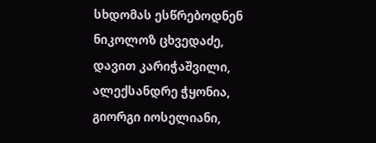სხდომას ესწრებოდნენ ნიკოლოზ ცხვედაძე, დავით კარიჭაშვილი, ალექსანდრე ჭყონია, გიორგი იოსელიანი,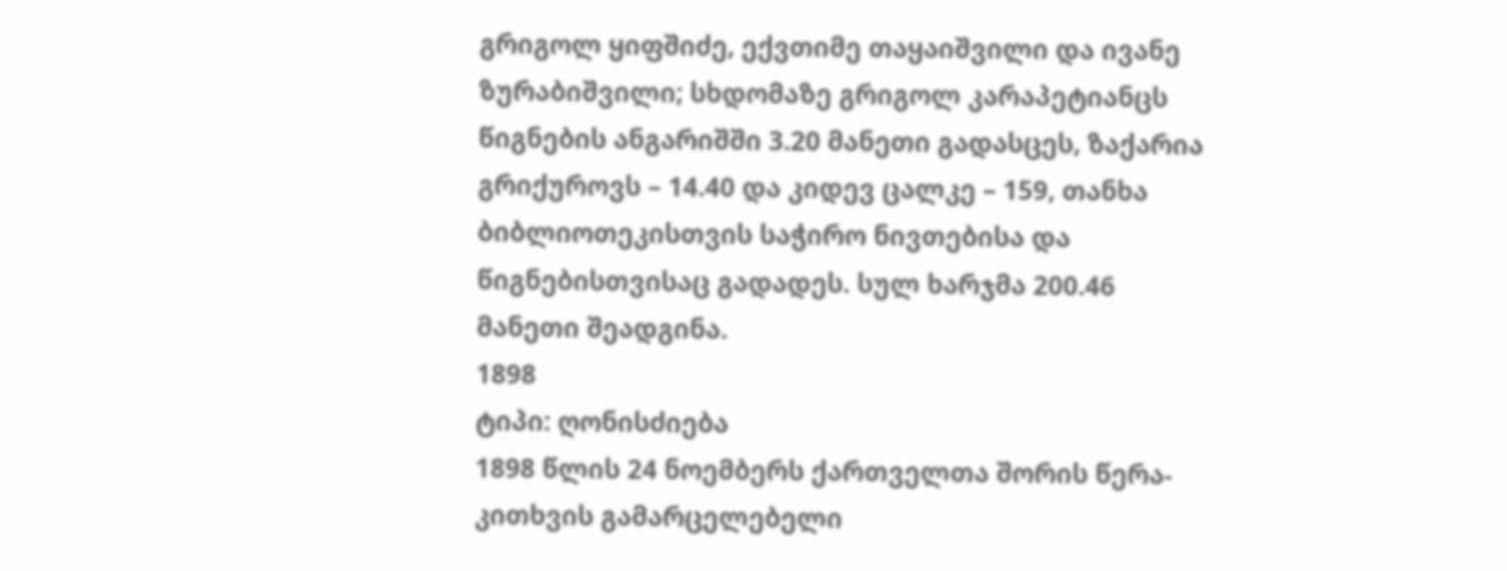გრიგოლ ყიფშიძე, ექვთიმე თაყაიშვილი და ივანე ზურაბიშვილი; სხდომაზე გრიგოლ კარაპეტიანცს წიგნების ანგარიშში 3.20 მანეთი გადასცეს, ზაქარია გრიქუროვს – 14.40 და კიდევ ცალკე – 159, თანხა ბიბლიოთეკისთვის საჭირო ნივთებისა და წიგნებისთვისაც გადადეს. სულ ხარჯმა 200.46 მანეთი შეადგინა.
1898
ტიპი: ღონისძიება
1898 წლის 24 ნოემბერს ქართველთა შორის წერა-კითხვის გამარცელებელი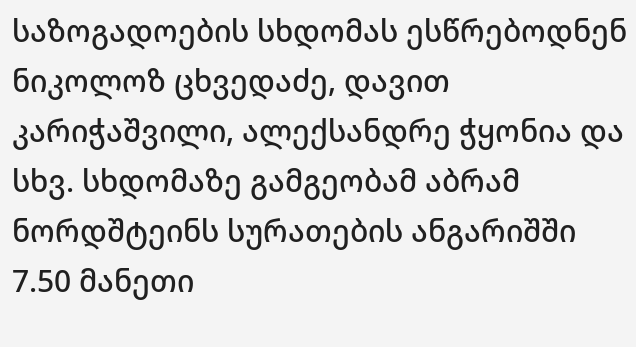საზოგადოების სხდომას ესწრებოდნენ ნიკოლოზ ცხვედაძე, დავით კარიჭაშვილი, ალექსანდრე ჭყონია და სხვ. სხდომაზე გამგეობამ აბრამ ნორდშტეინს სურათების ანგარიშში 7.50 მანეთი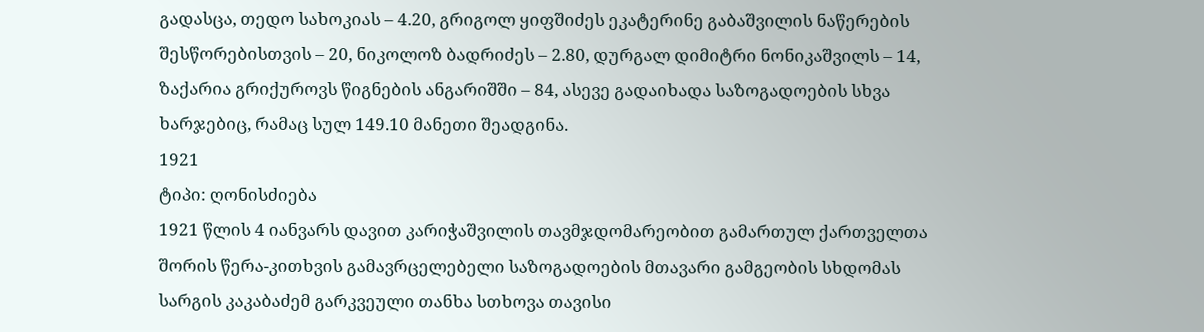გადასცა, თედო სახოკიას – 4.20, გრიგოლ ყიფშიძეს ეკატერინე გაბაშვილის ნაწერების შესწორებისთვის – 20, ნიკოლოზ ბადრიძეს – 2.80, დურგალ დიმიტრი ნონიკაშვილს – 14, ზაქარია გრიქუროვს წიგნების ანგარიშში – 84, ასევე გადაიხადა საზოგადოების სხვა ხარჯებიც, რამაც სულ 149.10 მანეთი შეადგინა.
1921
ტიპი: ღონისძიება
1921 წლის 4 იანვარს დავით კარიჭაშვილის თავმჯდომარეობით გამართულ ქართველთა შორის წერა-კითხვის გამავრცელებელი საზოგადოების მთავარი გამგეობის სხდომას სარგის კაკაბაძემ გარკვეული თანხა სთხოვა თავისი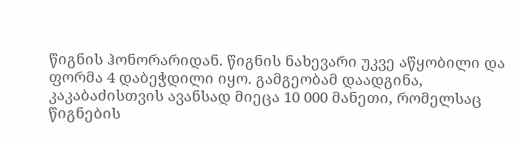წიგნის ჰონორარიდან. წიგნის ნახევარი უკვე აწყობილი და ფორმა 4 დაბეჭდილი იყო. გამგეობამ დაადგინა, კაკაბაძისთვის ავანსად მიეცა 10 000 მანეთი, რომელსაც წიგნების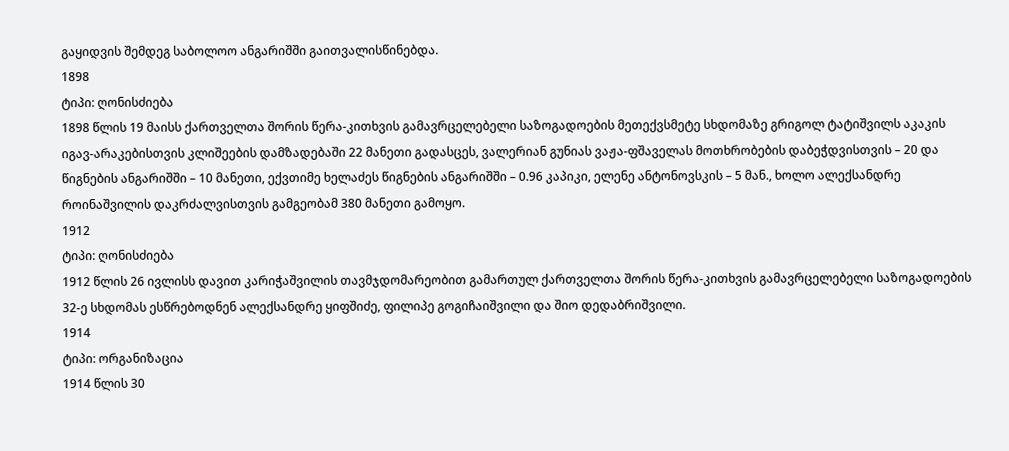გაყიდვის შემდეგ საბოლოო ანგარიშში გაითვალისწინებდა.
1898
ტიპი: ღონისძიება
1898 წლის 19 მაისს ქართველთა შორის წერა-კითხვის გამავრცელებელი საზოგადოების მეთექვსმეტე სხდომაზე გრიგოლ ტატიშვილს აკაკის იგავ-არაკებისთვის კლიშეების დამზადებაში 22 მანეთი გადასცეს, ვალერიან გუნიას ვაჟა-ფშაველას მოთხრობების დაბეჭდვისთვის – 20 და წიგნების ანგარიშში – 10 მანეთი, ექვთიმე ხელაძეს წიგნების ანგარიშში – 0.96 კაპიკი, ელენე ანტონოვსკის – 5 მან., ხოლო ალექსანდრე როინაშვილის დაკრძალვისთვის გამგეობამ 380 მანეთი გამოყო.
1912
ტიპი: ღონისძიება
1912 წლის 26 ივლისს დავით კარიჭაშვილის თავმჯდომარეობით გამართულ ქართველთა შორის წერა-კითხვის გამავრცელებელი საზოგადოების 32-ე სხდომას ესწრებოდნენ ალექსანდრე ყიფშიძე, ფილიპე გოგიჩაიშვილი და შიო დედაბრიშვილი.
1914
ტიპი: ორგანიზაცია
1914 წლის 30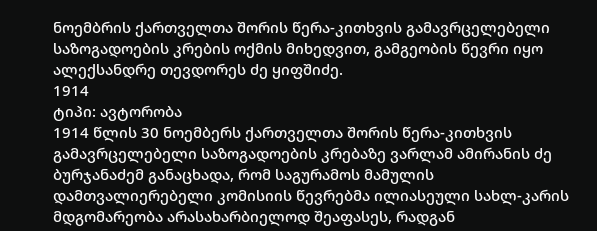ნოემბრის ქართველთა შორის წერა-კითხვის გამავრცელებელი საზოგადოების კრების ოქმის მიხედვით, გამგეობის წევრი იყო ალექსანდრე თევდორეს ძე ყიფშიძე.
1914
ტიპი: ავტორობა
1914 წლის 30 ნოემბერს ქართველთა შორის წერა-კითხვის გამავრცელებელი საზოგადოების კრებაზე ვარლამ ამირანის ძე ბურჯანაძემ განაცხადა, რომ საგურამოს მამულის დამთვალიერებელი კომისიის წევრებმა ილიასეული სახლ-კარის მდგომარეობა არასახარბიელოდ შეაფასეს, რადგან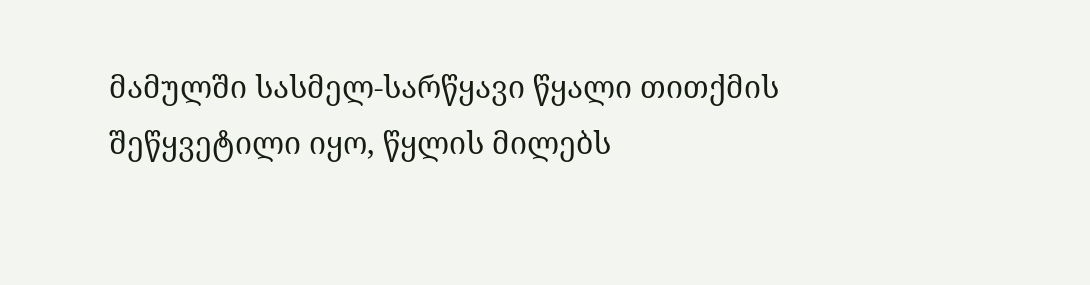მამულში სასმელ-სარწყავი წყალი თითქმის შეწყვეტილი იყო, წყლის მილებს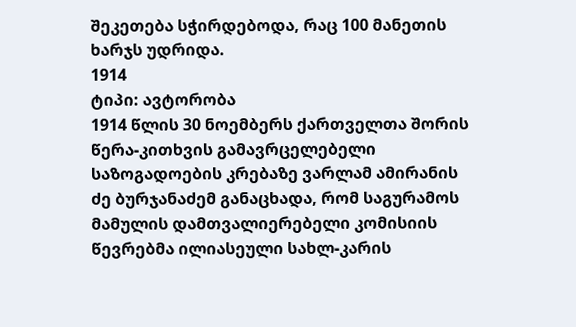შეკეთება სჭირდებოდა, რაც 100 მანეთის ხარჯს უდრიდა.
1914
ტიპი: ავტორობა
1914 წლის 30 ნოემბერს ქართველთა შორის წერა-კითხვის გამავრცელებელი საზოგადოების კრებაზე ვარლამ ამირანის ძე ბურჯანაძემ განაცხადა, რომ საგურამოს მამულის დამთვალიერებელი კომისიის წევრებმა ილიასეული სახლ-კარის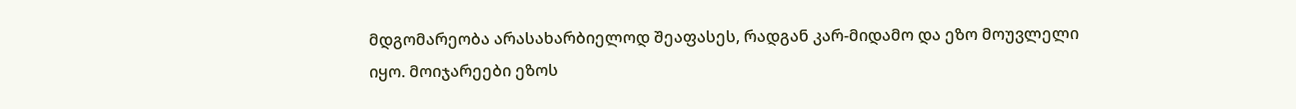მდგომარეობა არასახარბიელოდ შეაფასეს, რადგან კარ-მიდამო და ეზო მოუვლელი იყო. მოიჯარეები ეზოს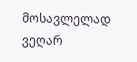მოსავლელად ვეღარ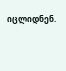იცლიდნენ.